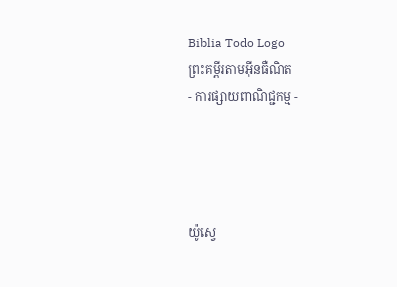Biblia Todo Logo
ព្រះគម្ពីរតាមអ៊ីនធឺណិត
- ការផ្សាយពាណិជ្ជកម្ម -




យ៉ូស្វេ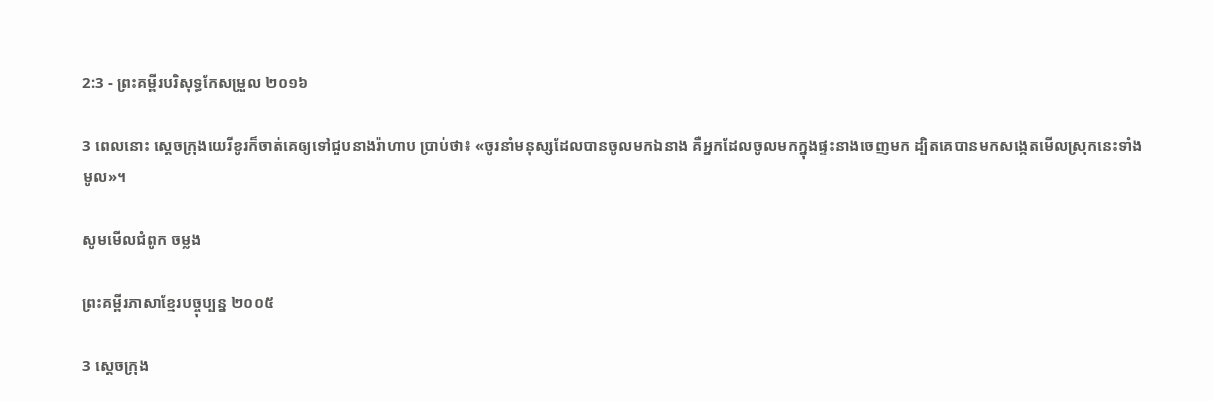2:3 - ព្រះគម្ពីរបរិសុទ្ធកែសម្រួល ២០១៦

3 ពេលនោះ ស្តេចក្រុងយេរីខូរក៏ចាត់គេឲ្យទៅជួបនាងរ៉ាហាប ប្រាប់ថា៖ «ចូរនាំមនុស្សដែលបានចូលមកឯនាង គឺអ្នកដែលចូលមកក្នុងផ្ទះនាងចេញមក ដ្បិតគេបានមកសង្កេតមើលស្រុកនេះទាំងមូល»។

សូមមើលជំពូក ចម្លង

ព្រះគម្ពីរភាសាខ្មែរបច្ចុប្បន្ន ២០០៥

3 ស្ដេចក្រុង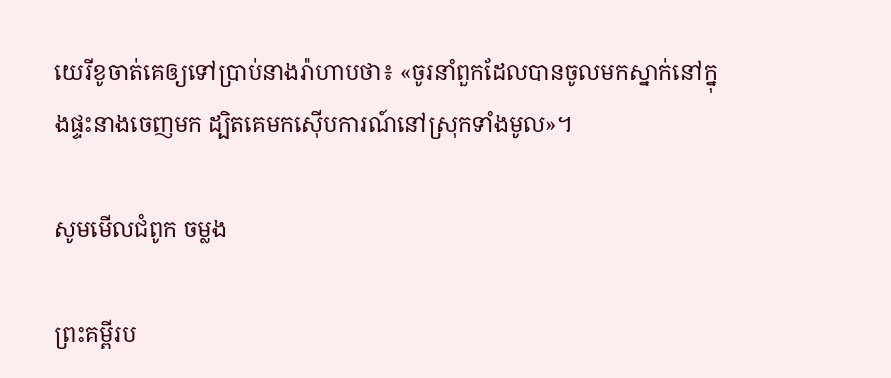យេរីខូចាត់គេឲ្យទៅប្រាប់នាងរ៉ាហាបថា៖ «ចូរនាំពួកដែលបានចូលមកស្នាក់នៅក្នុងផ្ទះនាងចេញមក ដ្បិតគេមកស៊ើប‌ការណ៍នៅស្រុកទាំងមូល»។

សូមមើលជំពូក ចម្លង

ព្រះគម្ពីរប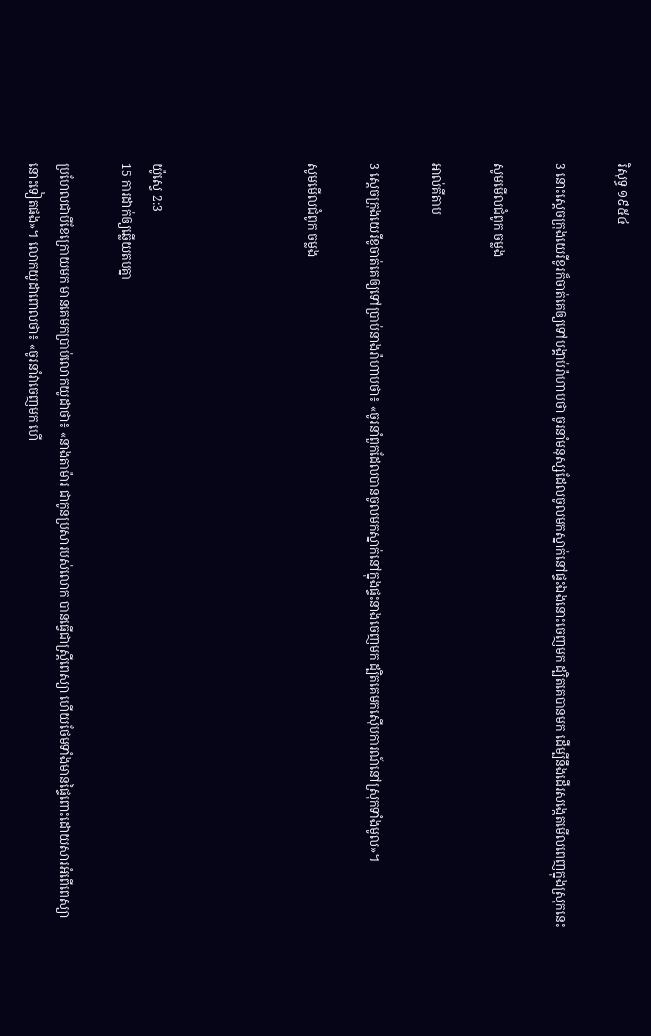រិសុទ្ធ ១៩៥៤

3 នោះស្តេចក្រុងយេរីខូរក៏ចាត់គេឲ្យទៅបង្គាប់រ៉ាហាបថា ចូរនាំមនុស្សដែលចូលមកស្នាក់នៅផ្ទះឯងនោះចេញមក ដ្បិតគេបានមក ដើម្បីនឹងដើរសង្កេតមើលពេញក្នុងស្រុកនេះ

សូមមើលជំពូក ចម្លង

អាល់គីតាប

3 ស្តេចក្រុងយេរីខូចាត់គេឲ្យទៅប្រាប់នាងរ៉ាហាបថា៖ «ចូរនាំពួកដែលបានចូលមកស្នាក់នៅក្នុងផ្ទះនាងចេញមក ដ្បិតគេមកស៊ើប‌ការណ៍នៅស្រុកទាំងមូល»។

សូមមើលជំពូក ចម្លង




យ៉ូស្វេ 2:3
15 ការដាក់ឲ្យឆ្លើយតបគ្នា

ប្រហែលជាបីខែក្រោយមក មានគេមកប្រាប់លោកយូដាថា៖ «នាងតាម៉ារ ជាកូនប្រសារបស់លោក បានធ្វើជាស្ត្រីពេស្យា ហើយថែមទាំងមានផ្ទៃពោះដោយ‌សារអំពើពេស្យានោះទៀតផង»។ លោកយូដាពោលថា៖ «ចូរនាំវាចេញមក ហើ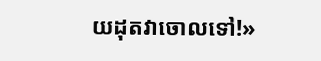យដុតវាចោលទៅ!»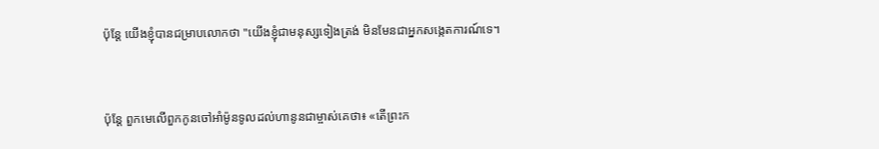ប៉ុន្ដែ យើងខ្ញុំបានជម្រាបលោកថា "យើងខ្ញុំជាមនុស្សទៀងត្រង់ មិនមែនជាអ្នកសង្កេតការណ៍ទេ។


ប៉ុន្តែ ពួកមេលើពួកកូនចៅអាំម៉ូនទូលដល់ហានូនជាម្ចាស់គេថា៖ «តើព្រះក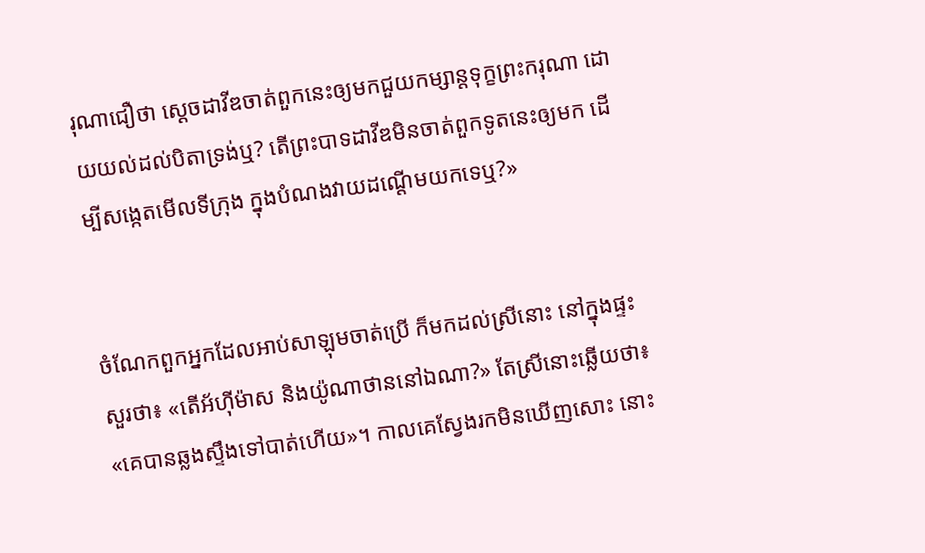រុណាជឿថា ស្ដេចដាវីឌចាត់ពួកនេះឲ្យមកជួយកម្សាន្តទុក្ខព្រះករុណា ដោយយល់ដល់បិតាទ្រង់ឬ? តើព្រះបាទដាវីឌមិនចាត់ពួកទូតនេះឲ្យមក ដើម្បីសង្កេតមើលទីក្រុង ក្នុងបំណងវាយដណ្ដើមយកទេឬ?»


ចំណែកពួកអ្នកដែលអាប់សា‌ឡុមចាត់ប្រើ ក៏មកដល់ស្រីនោះ នៅក្នុងផ្ទះសួរថា៖ «តើអ័ហ៊ីម៉ាស និងយ៉ូណា‌ថាននៅឯណា?» តែស្រីនោះឆ្លើយថា៖ «គេបានឆ្លងស្ទឹងទៅបាត់ហើយ»។ កាលគេស្វែងរកមិនឃើញសោះ នោះ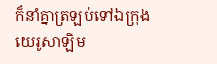ក៏នាំគ្នាត្រឡប់ទៅឯក្រុងយេរូ‌សាឡិម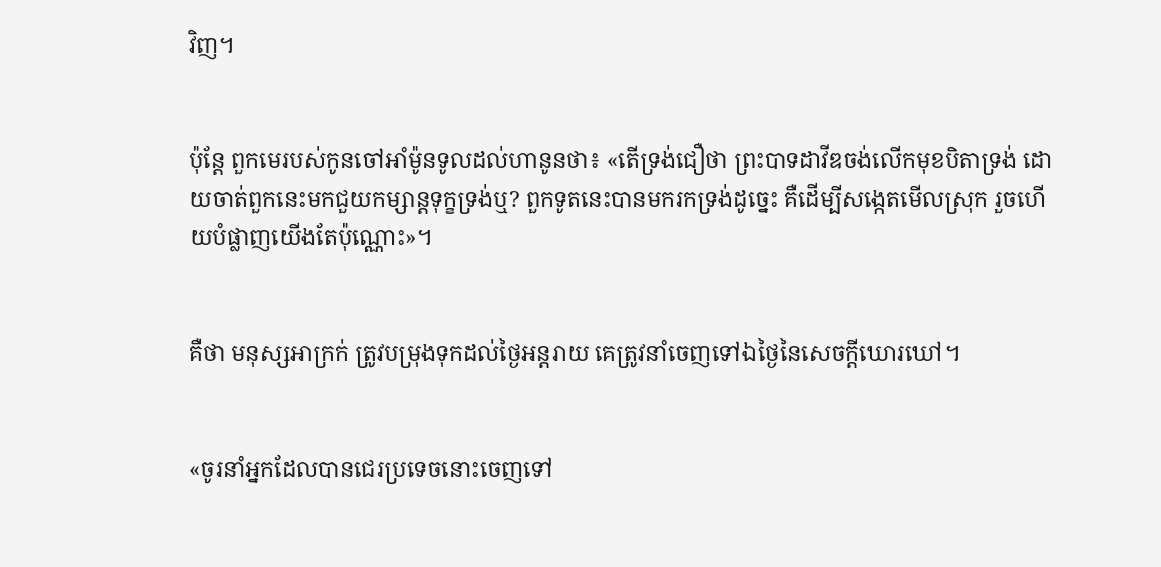វិញ។


ប៉ុន្តែ ពួកមេរបស់កូនចៅអាំម៉ូនទូលដល់ហានូនថា៖ «តើទ្រង់ជឿថា ព្រះបាទដាវីឌចង់លើកមុខបិតាទ្រង់ ដោយចាត់ពួកនេះមកជួយកម្សាន្តទុក្ខទ្រង់ឬ? ពួកទូតនេះបានមករកទ្រង់ដូច្នេះ គឺដើម្បីសង្កេតមើលស្រុក រួចហើយបំផ្លាញយើងតែប៉ុណ្ណោះ»។


គឺថា មនុស្សអាក្រក់ ត្រូវបម្រុងទុកដល់ថ្ងៃអន្តរាយ គេត្រូវនាំចេញទៅឯថ្ងៃនៃសេចក្ដីឃោរ‌ឃៅ។


«ចូរនាំអ្នកដែលបានជេរប្រទេចនោះចេញទៅ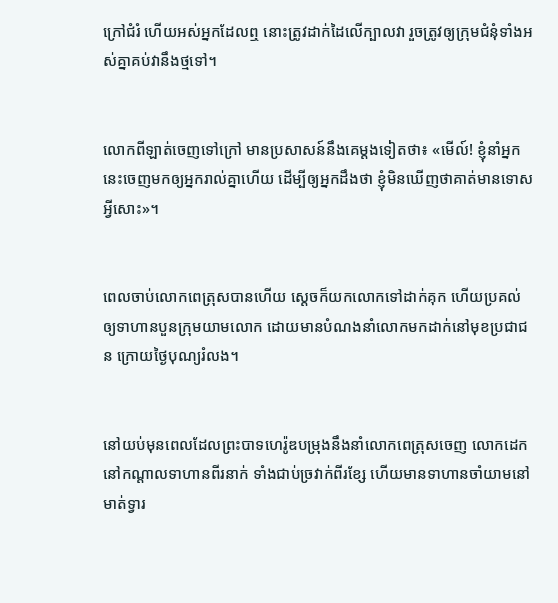ក្រៅជំរំ ហើយអស់អ្នកដែលឮ នោះត្រូវដាក់ដៃលើក្បាលវា រួចត្រូវឲ្យក្រុមជំនុំទាំងអស់គ្នាគប់វានឹងថ្មទៅ។


លោកពីឡាត់ចេញទៅក្រៅ មានប្រសាសន៍នឹងគេម្តងទៀតថា៖ «មើល៍! ខ្ញុំនាំអ្នកនេះចេញមកឲ្យអ្នករាល់គ្នាហើយ ដើម្បីឲ្យអ្នកដឹងថា ខ្ញុំមិនឃើញថាគាត់មានទោសអ្វីសោះ»។


ពេលចាប់លោកពេត្រុសបានហើយ ស្ដេចក៏យកលោកទៅដាក់គុក ហើយប្រគល់ឲ្យទាហានបួនក្រុមយាមលោក ដោយមានបំណងនាំលោកមកដាក់នៅមុខប្រជាជន ក្រោយថ្ងៃបុណ្យរំលង។


នៅយប់មុនពេលដែលព្រះ‌បាទហេរ៉ូឌបម្រុងនឹងនាំលោកពេត្រុសចេញ លោកដេកនៅកណ្តាលទាហានពីរនាក់ ទាំងជាប់ច្រវាក់ពីរខ្សែ ហើយមានទាហានចាំយាមនៅមាត់ទ្វារ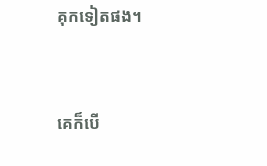គុកទៀតផង។


គេក៏បើ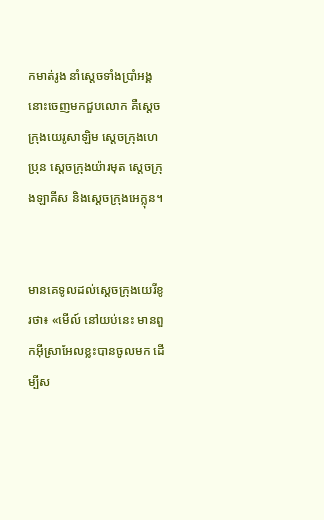កមាត់រូង នាំស្តេចទាំងប្រាំអង្គនោះចេញមកជួបលោក គឺស្តេចក្រុងយេរូ‌សាឡិម ស្តេចក្រុងហេប្រុន ស្តេចក្រុងយ៉ារមុត ស្តេចក្រុងឡាគីស និងស្តេចក្រុងអេក្លុន។


មានគេទូលដល់ស្តេចក្រុងយេរីខូរថា៖ «មើល៍ នៅយប់នេះ មានពួកអ៊ីស្រា‌អែលខ្លះបានចូលមក ដើម្បីស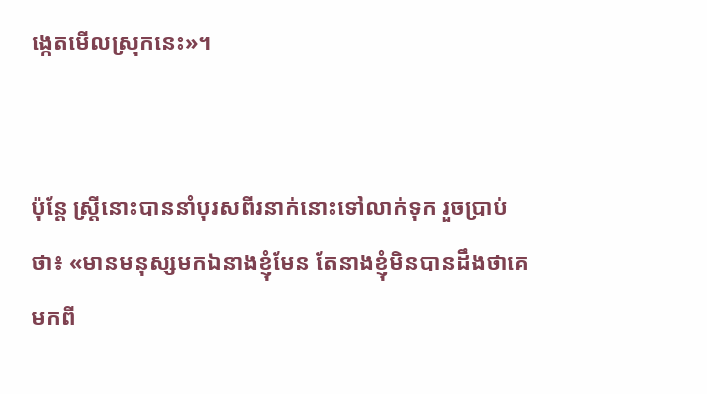ង្កេតមើលស្រុកនេះ»។


ប៉ុន្ដែ ស្ត្រីនោះបាននាំបុរសពីរនាក់នោះទៅលាក់ទុក រួចប្រាប់ថា៖ «មានមនុស្សមកឯនាងខ្ញុំមែន តែនាងខ្ញុំមិនបានដឹងថាគេមកពី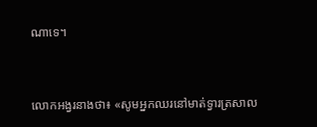ណាទេ។


លោកអង្វរនាងថា៖ «សូមអ្នកឈរនៅមាត់ទ្វារត្រសាល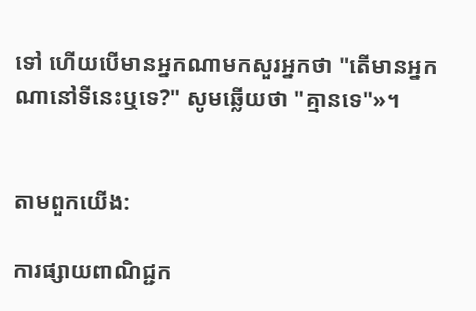ទៅ ហើយបើមានអ្នកណាមកសួរអ្នកថា "តើមានអ្នកណានៅទីនេះឬទេ?" សូមឆ្លើយថា "គ្មានទេ"»។


តាមពួកយើង:

ការផ្សាយពាណិជ្ជក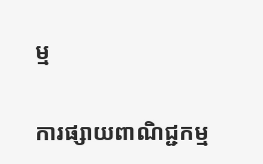ម្ម


ការផ្សាយពាណិជ្ជកម្ម